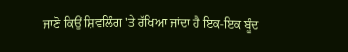ਜਾਣੋ ਕਿਉਂ ਸ਼ਿਵਲਿੰਗ 'ਤੇ ਰੱਖਿਆ ਜਾਂਦਾ ਹੈ ਇਕ-ਇਕ ਬੂੰਦ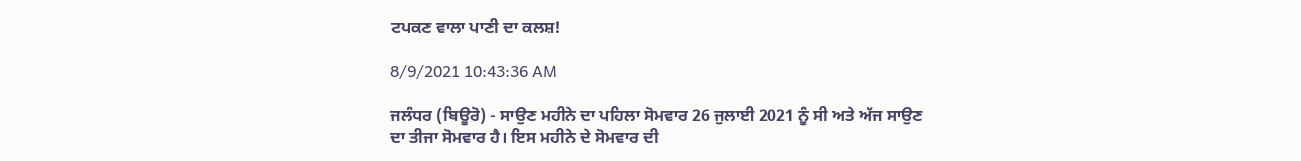ਟਪਕਣ ਵਾਲਾ ਪਾਣੀ ਦਾ ਕਲਸ਼!

8/9/2021 10:43:36 AM

ਜਲੰਧਰ (ਬਿਊਰੋ) - ਸਾਉਣ ਮਹੀਨੇ ਦਾ ਪਹਿਲਾ ਸੋਮਵਾਰ 26 ਜੁਲਾਈ 2021 ਨੂੰ ਸੀ ਅਤੇ ਅੱਜ ਸਾਉਣ ਦਾ ਤੀਜਾ ਸੋਮਵਾਰ ਹੈ। ਇਸ ਮਹੀਨੇ ਦੇ ਸੋਮਵਾਰ ਦੀ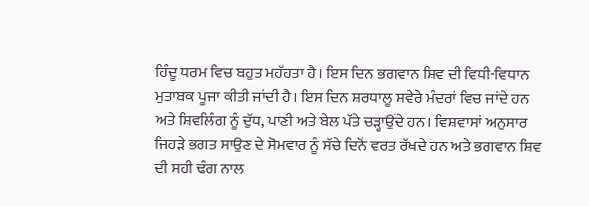ਹਿੰਦੂ ਧਰਮ ਵਿਚ ਬਹੁਤ ਮਹੱਹਤਾ ਹੈ। ਇਸ ਦਿਨ ਭਗਵਾਨ ਸ਼ਿਵ ਦੀ ਵਿਧੀ-ਵਿਧਾਨ ਮੁਤਾਬਕ ਪੂਜਾ ਕੀਤੀ ਜਾਂਦੀ ਹੈ। ਇਸ ਦਿਨ ਸ਼ਰਧਾਲੂ ਸਵੇਰੇ ਮੰਦਰਾਂ ਵਿਚ ਜਾਂਦੇ ਹਨ ਅਤੇ ਸ਼ਿਵਲਿੰਗ ਨੂੰ ਦੁੱਧ, ਪਾਣੀ ਅਤੇ ਬੇਲ ਪੱਤੇ ਚੜ੍ਹਾਉਂਦੇ ਹਨ। ਵਿਸ਼ਵਾਸਾਂ ਅਨੁਸਾਰ ਜਿਹੜੇ ਭਗਤ ਸਾਉਣ ਦੇ ਸੋਮਵਾਰ ਨੂੰ ਸੱਚੇ ਦਿਨੋਂ ਵਰਤ ਰੱਖਦੇ ਹਨ ਅਤੇ ਭਗਵਾਨ ਸ਼ਿਵ ਦੀ ਸਹੀ ਢੰਗ ਨਾਲ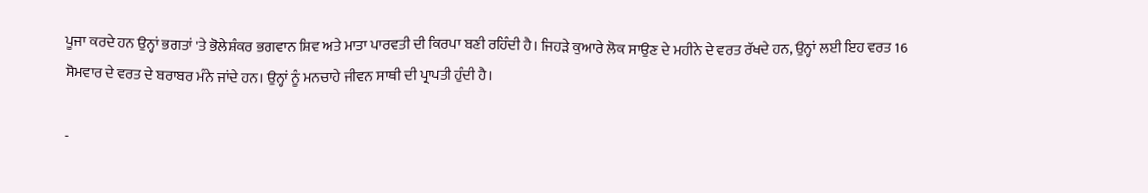ਪੂਜਾ ਕਰਦੇ ਹਨ ਉਨ੍ਹਾਂ ਭਗਤਾਂ 'ਤੇ ਭੋਲੇਸ਼ੰਕਰ ਭਗਵਾਨ ਸ਼ਿਵ ਅਤੇ ਮਾਤਾ ਪਾਰਵਤੀ ਦੀ ਕਿਰਪਾ ਬਣੀ ਰਹਿੰਦੀ ਹੈ। ਜਿਹੜੇ ਕੁਆਰੇ ਲੋਕ ਸਾਉਣ ਦੇ ਮਹੀਨੇ ਦੇ ਵਰਤ ਰੱਖਦੇ ਹਨ, ਉਨ੍ਹਾਂ ਲਈ ਇਹ ਵਰਤ 16 ਸੋਮਵਾਰ ਦੇ ਵਰਤ ਦੇ ਬਰਾਬਰ ਮੰਨੇ ਜਾਂਦੇ ਹਨ। ਉਨ੍ਹਾਂ ਨੂੰ ਮਨਚਾਹੇ ਜੀਵਨ ਸਾਥੀ ਦੀ ਪ੍ਰਾਪਤੀ ਹੁੰਦੀ ਹੈ।

-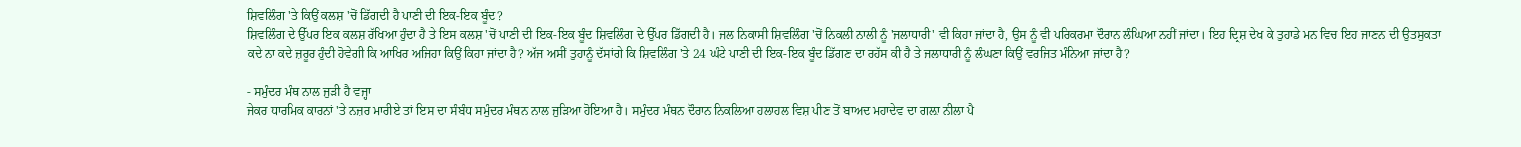ਸ਼ਿਵਲਿੰਗ 'ਤੇ ਕਿਉਂ ਕਲਸ਼ 'ਚੋਂ ਡਿੱਗਦੀ ਹੈ ਪਾਣੀ ਦੀ ਇਕ-ਇਕ ਬੂੰਦ?
ਸ਼ਿਵਲਿੰਗ ਦੇ ਉੱਪਰ ਇਕ ਕਲਸ਼ ਰੱਖਿਆ ਹੁੰਦਾ ਹੈ ਤੇ ਇਸ ਕਲਸ਼ 'ਚੋਂ ਪਾਣੀ ਦੀ ਇਕ-ਇਕ ਬੂੰਦ ਸ਼ਿਵਲਿੰਗ ਦੇ ਉੱਪਰ ਡਿੱਗਦੀ ਹੈ। ਜਲ ਨਿਕਾਸੀ ਸ਼ਿਵਲਿੰਗ 'ਚੋਂ ਨਿਕਲੀ ਨਾਲੀ ਨੂੰ 'ਜਲਾਧਾਰੀ' ਵੀ ਕਿਹਾ ਜਾਂਦਾ ਹੈ, ਉਸ ਨੂੰ ਵੀ ਪਰਿਕਰਮਾ ਦੌਰਾਨ ਲੰਘਿਆ ਨਹੀਂ ਜਾਂਦਾ। ਇਹ ਦ੍ਰਿਸ਼ ਦੇਖ ਕੇ ਤੁਹਾਡੇ ਮਨ ਵਿਚ ਇਹ ਜਾਣਨ ਦੀ ਉਤਸੁਕਤਾ ਕਦੇ ਨਾ ਕਦੇ ਜ਼ਰੂਰ ਹੁੰਦੀ ਹੋਵੇਗੀ ਕਿ ਆਖਿਰ ਅਜਿਹਾ ਕਿਉਂ ਕਿਹਾ ਜਾਂਦਾ ਹੈ? ਅੱਜ ਅਸੀਂ ਤੁਹਾਨੂੰ ਦੱਸਾਂਗੇ ਕਿ ਸ਼ਿਵਲਿੰਗ 'ਤੇ 24 ਘੰਟੇ ਪਾਣੀ ਦੀ ਇਕ-ਇਕ ਬੂੰਦ ਡਿੱਗਣ ਦਾ ਰਹੱਸ ਕੀ ਹੈ ਤੇ ਜਲਾਧਾਰੀ ਨੂੰ ਲੰਘਣਾ ਕਿਉਂ ਵਰਜਿਤ ਮੰਨਿਆ ਜਾਂਦਾ ਹੈ?

- ਸਮੁੰਦਰ ਮੰਥ ਨਾਲ ਜੁੜੀ ਹੈ ਵਜ੍ਹਾ
ਜੇਕਰ ਧਾਰਮਿਕ ਕਾਰਨਾਂ 'ਤੇ ਨਜ਼ਰ ਮਾਰੀਏ ਤਾਂ ਇਸ ਦਾ ਸੰਬੰਧ ਸਮੁੰਦਰ ਮੰਥਨ ਨਾਲ ਜੁੜਿਆ ਹੋਇਆ ਹੈ। ਸਮੁੰਦਰ ਮੰਥਨ ਦੌਰਾਨ ਨਿਕਲਿਆ ਹਲਾਹਲ ਵਿਸ਼ ਪੀਣ ਤੋਂ ਬਾਅਦ ਮਹਾਦੇਵ ਦਾ ਗਲ਼ਾ ਨੀਲਾ ਪੈ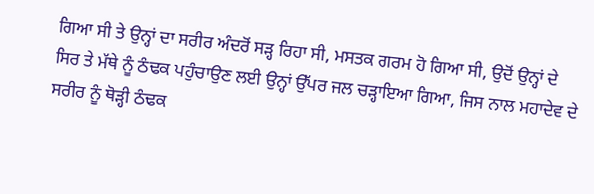ਗਿਆ ਸੀ ਤੇ ਉਨ੍ਹਾਂ ਦਾ ਸਰੀਰ ਅੰਦਰੋਂ ਸੜ੍ਹ ਰਿਹਾ ਸੀ, ਮਸਤਕ ਗਰਮ ਹੋ ਗਿਆ ਸੀ, ਉਦੋਂ ਉਨ੍ਹਾਂ ਦੇ ਸਿਰ ਤੇ ਮੱਥੇ ਨੂੰ ਠੰਢਕ ਪਹੁੰਚਾਉਣ ਲਈ ਉਨ੍ਹਾਂ ਉੱਪਰ ਜਲ ਚੜ੍ਹਾਇਆ ਗਿਆ, ਜਿਸ ਨਾਲ ਮਹਾਦੇਵ ਦੇ ਸਰੀਰ ਨੂੰ ਥੋੜ੍ਹੀ ਠੰਢਕ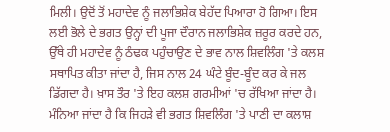ਮਿਲੀ। ਉਦੋਂ ਤੋਂ ਮਹਾਦੇਵ ਨੂੰ ਜਲਾਭਿਸ਼ੇਕ ਬੇਹੱਦ ਪਿਆਰਾ ਹੋ ਗਿਆ। ਇਸ ਲਈ ਭੋਲੇ ਦੇ ਭਗਤ ਉਨ੍ਹਾਂ ਦੀ ਪੂਜਾ ਦੌਰਾਨ ਜਲਾਭਿਸ਼ੇਕ ਜ਼ਰੂਰ ਕਰਦੇ ਹਨ, ਉੱਥੇ ਹੀ ਮਹਾਦੇਵ ਨੂੰ ਠੰਢਕ ਪਹੁੰਚਾਉਣ ਦੇ ਭਾਵ ਨਾਲ ਸ਼ਿਵਲਿੰਗ 'ਤੇ ਕਲਸ਼ ਸਥਾਪਿਤ ਕੀਤਾ ਜਾਂਦਾ ਹੈ, ਜਿਸ ਨਾਲ 24 ਘੰਟੇ ਬੂੰਦ-ਬੂੰਦ ਕਰ ਕੇ ਜਲ ਡਿੱਗਦਾ ਹੈ। ਖ਼ਾਸ ਤੌਰ 'ਤੇ ਇਹ ਕਲਸ਼ ਗਰਮੀਆਂ 'ਚ ਰੱਖਿਆ ਜਾਂਦਾ ਹੈ। ਮੰਨਿਆ ਜਾਂਦਾ ਹੈ ਕਿ ਜਿਹੜੇ ਵੀ ਭਗਤ ਸ਼ਿਵਲਿੰਗ 'ਤੇ ਪਾਣੀ ਦਾ ਕਲਾਸ਼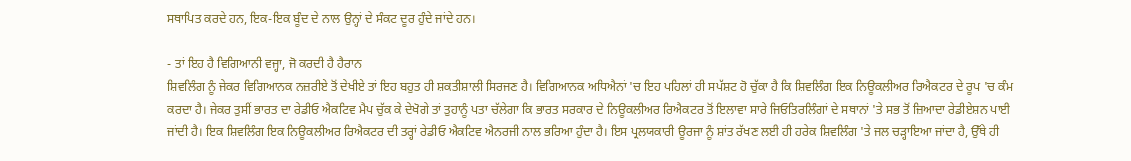ਸਥਾਪਿਤ ਕਰਦੇ ਹਨ, ਇਕ-ਇਕ ਬੂੰਦ ਦੇ ਨਾਲ ਉਨ੍ਹਾਂ ਦੇ ਸੰਕਟ ਦੂਰ ਹੁੰਦੇ ਜਾਂਦੇ ਹਨ।

- ਤਾਂ ਇਹ ਹੈ ਵਿਗਿਆਨੀ ਵਜ੍ਹਾ, ਜੋ ਕਰਦੀ ਹੈ ਹੈਰਾਨ
ਸ਼ਿਵਲਿੰਗ ਨੂੰ ਜੇਕਰ ਵਿਗਿਆਨਕ ਨਜ਼ਰੀਏ ਤੋਂ ਦੇਖੀਏ ਤਾਂ ਇਹ ਬਹੁਤ ਹੀ ਸ਼ਕਤੀਸ਼ਾਲੀ ਸਿਰਜਣ ਹੈ। ਵਿਗਿਆਨਕ ਅਧਿਐਨਾਂ 'ਚ ਇਹ ਪਹਿਲਾਂ ਹੀ ਸਪੱਸ਼ਟ ਹੋ ਚੁੱਕਾ ਹੈ ਕਿ ਸ਼ਿਵਲਿੰਗ ਇਕ ਨਿਊਕਲੀਅਰ ਰਿਐਕਟਰ ਦੇ ਰੂਪ 'ਚ ਕੰਮ ਕਰਦਾ ਹੈ। ਜੇਕਰ ਤੁਸੀਂ ਭਾਰਤ ਦਾ ਰੇਡੀਓ ਐਕਟਿਵ ਮੈਪ ਚੁੱਕ ਕੇ ਦੇਖੋਗੇ ਤਾਂ ਤੁਹਾਨੂੰ ਪਤਾ ਚੱਲੇਗਾ ਕਿ ਭਾਰਤ ਸਰਕਾਰ ਦੇ ਨਿਊਕਲੀਅਰ ਰਿਐਕਟਰ ਤੋਂ ਇਲਾਵਾ ਸਾਰੇ ਜਿਓਤਿਰਲਿੰਗਾਂ ਦੇ ਸਥਾਨਾਂ 'ਤੇ ਸਭ ਤੋਂ ਜ਼ਿਆਦਾ ਰੇਡੀਏਸ਼ਨ ਪਾਈ ਜਾਂਦੀ ਹੈ। ਇਕ ਸ਼ਿਵਲਿੰਗ ਇਕ ਨਿਊਕਲੀਅਰ ਰਿਐਕਟਰ ਦੀ ਤਰ੍ਹਾਂ ਰੇਡੀਓ ਐਕਟਿਵ ਐਨਰਜੀ ਨਾਲ ਭਰਿਆ ਹੁੰਦਾ ਹੈ। ਇਸ ਪ੍ਰਲਯਕਾਰੀ ਊਰਜਾ ਨੂੰ ਸ਼ਾਂਤ ਰੱਖਣ ਲਈ ਹੀ ਹਰੇਕ ਸ਼ਿਵਲਿੰਗ 'ਤੇ ਜਲ ਚੜ੍ਹਾਇਆ ਜਾਂਦਾ ਹੈ, ਉੱਥੇ ਹੀ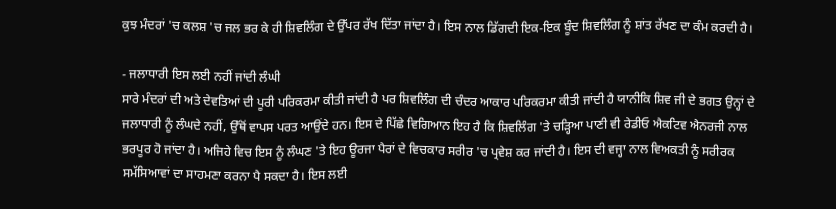ਕੁਝ ਮੰਦਰਾਂ 'ਚ ਕਲਸ਼ 'ਚ ਜਲ ਭਰ ਕੇ ਹੀ ਸ਼ਿਵਲਿੰਗ ਦੇ ਉੱਪਰ ਰੱਖ ਦਿੱਤਾ ਜਾਂਦਾ ਹੈ। ਇਸ ਨਾਲ ਡਿੱਗਦੀ ਇਕ-ਇਕ ਬੂੰਦ ਸ਼ਿਵਲਿੰਗ ਨੂੰ ਸ਼ਾਂਤ ਰੱਖਣ ਦਾ ਕੰਮ ਕਰਦੀ ਹੈ।

- ਜਲਾਧਾਰੀ ਇਸ ਲਈ ਨਹੀਂ ਜਾਂਦੀ ਲੰਘੀ
ਸਾਰੇ ਮੰਦਰਾਂ ਦੀ ਅਤੇ ਦੇਵਤਿਆਂ ਦੀ ਪੂਰੀ ਪਰਿਕਰਮਾ ਕੀਤੀ ਜਾਂਦੀ ਹੈ ਪਰ ਸ਼ਿਵਲਿੰਗ ਦੀ ਚੰਦਰ ਆਕਾਰ ਪਰਿਕਰਮਾ ਕੀਤੀ ਜਾਂਦੀ ਹੈ ਯਾਨੀਕਿ ਸ਼ਿਵ ਜੀ ਦੇ ਭਗਤ ਉਨ੍ਹਾਂ ਦੇ ਜਲਾਧਾਰੀ ਨੂੰ ਲੰਘਦੇ ਨਹੀਂ, ਉੱਥੋਂ ਵਾਪਸ ਪਰਤ ਆਉਂਦੇ ਹਨ। ਇਸ ਦੇ ਪਿੱਛੇ ਵਿਗਿਆਨ ਇਹ ਹੈ ਕਿ ਸ਼ਿਵਲਿੰਗ 'ਤੇ ਚੜ੍ਹਿਆ ਪਾਣੀ ਵੀ ਰੇਡੀਓ ਐਕਟਿਵ ਐਨਰਜੀ ਨਾਲ ਭਰਪੂਰ ਹੋ ਜਾਂਦਾ ਹੈ। ਅਜਿਹੇ ਵਿਚ ਇਸ ਨੂੰ ਲੰਘਣ 'ਤੇ ਇਹ ਊਰਜਾ ਪੈਰਾਂ ਦੇ ਵਿਚਕਾਰ ਸਰੀਰ 'ਚ ਪ੍ਰਵੇਸ਼ ਕਰ ਜਾਂਦੀ ਹੈ। ਇਸ ਦੀ ਵਜ੍ਹਾ ਨਾਲ ਵਿਅਕਤੀ ਨੂੰ ਸਰੀਰਕ ਸਮੱਸਿਆਵਾਂ ਦਾ ਸਾਹਮਣਾ ਕਰਨਾ ਪੈ ਸਕਦਾ ਹੈ। ਇਸ ਲਈ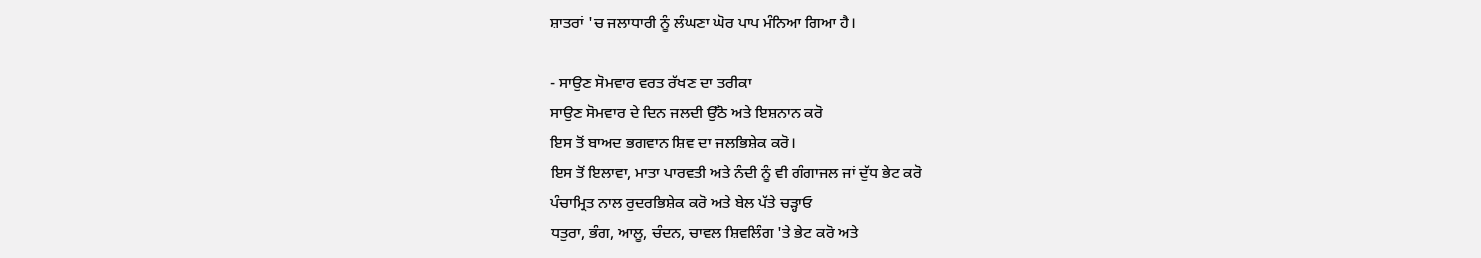ਸ਼ਾਤਰਾਂ 'ਚ ਜਲਾਧਾਰੀ ਨੂੰ ਲੰਘਣਾ ਘੋਰ ਪਾਪ ਮੰਨਿਆ ਗਿਆ ਹੈ।

- ਸਾਉਣ ਸੋਮਵਾਰ ਵਰਤ ਰੱਖਣ ਦਾ ਤਰੀਕਾ
ਸਾਉਣ ਸੋਮਵਾਰ ਦੇ ਦਿਨ ਜਲਦੀ ਉੱਠੋ ਅਤੇ ਇਸ਼ਨਾਨ ਕਰੋ
ਇਸ ਤੋਂ ਬਾਅਦ ਭਗਵਾਨ ਸ਼ਿਵ ਦਾ ਜਲਭਿਸ਼ੇਕ ਕਰੋ।
ਇਸ ਤੋਂ ਇਲਾਵਾ, ਮਾਤਾ ਪਾਰਵਤੀ ਅਤੇ ਨੰਦੀ ਨੂੰ ਵੀ ਗੰਗਾਜਲ ਜਾਂ ਦੁੱਧ ਭੇਟ ਕਰੋ
ਪੰਚਾਮ੍ਰਿਤ ਨਾਲ ਰੁਦਰਭਿਸ਼ੇਕ ਕਰੋ ਅਤੇ ਬੇਲ ਪੱਤੇ ਚੜ੍ਹਾਓ
ਧਤੁਰਾ, ਭੰਗ, ਆਲੂ, ਚੰਦਨ, ਚਾਵਲ ਸ਼ਿਵਲਿੰਗ 'ਤੇ ਭੇਟ ਕਰੋ ਅਤੇ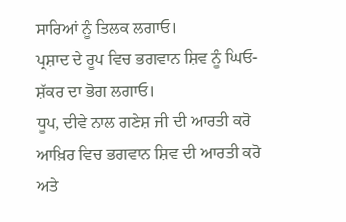ਸਾਰਿਆਂ ਨੂੰ ਤਿਲਕ ਲਗਾਓ।
ਪ੍ਰਸ਼ਾਦ ਦੇ ਰੂਪ ਵਿਚ ਭਗਵਾਨ ਸ਼ਿਵ ਨੂੰ ਘਿਓ-ਸ਼ੱਕਰ ਦਾ ਭੋਗ ਲਗਾਓ।
ਧੂਪ, ਦੀਵੇ ਨਾਲ ਗਣੇਸ਼ ਜੀ ਦੀ ਆਰਤੀ ਕਰੋ
ਆਖ਼ਿਰ ਵਿਚ ਭਗਵਾਨ ਸ਼ਿਵ ਦੀ ਆਰਤੀ ਕਰੋ ਅਤੇ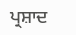ਪ੍ਰਸ਼ਾਦ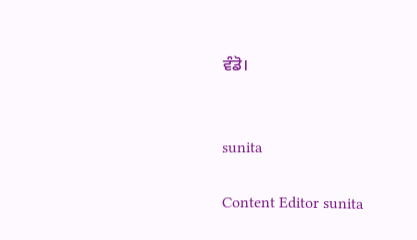ਵੰਡੋ।


sunita

Content Editor sunita